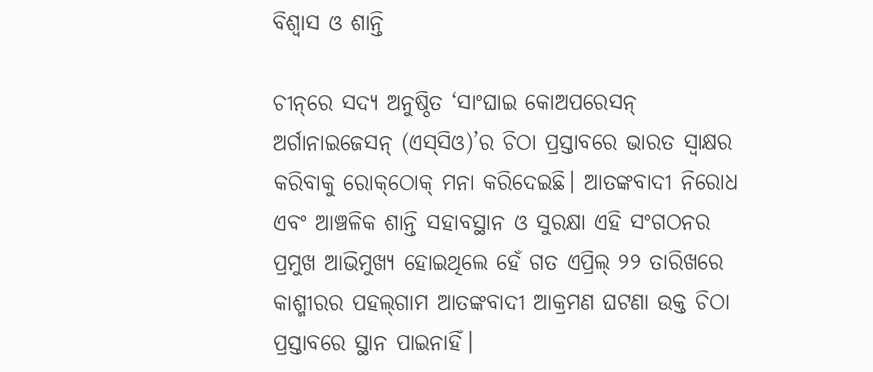ବିଶ୍ୱାସ ଓ ଶାନ୍ତି

ଚୀନ୍‌‌ରେ ସଦ୍ୟ ଅନୁଷ୍ଠିତ ‘ସାଂଘାଇ କୋଅପରେସନ୍‌‌ ଅର୍ଗାନାଇଜେସନ୍‌‌ (ଏସ୍‌‌ସିଓ)’ର ଚିଠା ପ୍ରସ୍ତାବରେ ଭାରତ ସ୍ୱାକ୍ଷର କରିବାକୁ ରୋକ୍‌‌ଠୋକ୍‌‌ ମନା କରିଦେଇଛି। ଆତଙ୍କବାଦୀ ନିରୋଧ ଏବଂ ଆଞ୍ଚଳିକ ଶାନ୍ତି ସହାବସ୍ଥାନ ଓ ସୁରକ୍ଷା ଏହି ସଂଗଠନର ପ୍ରମୁଖ ଆଭିମୁଖ୍ୟ ହୋଇଥିଲେ ହେଁ ଗତ ଏପ୍ରିଲ୍‌‌ ୨୨ ତାରିଖରେ କାଶ୍ମୀରର ପହଲ୍‌‌ଗାମ ଆତଙ୍କବାଦୀ ଆକ୍ରମଣ ଘଟଣା ଉକ୍ତ ଚିଠା ପ୍ରସ୍ତାବରେ ସ୍ଥାନ ପାଇନାହିଁ।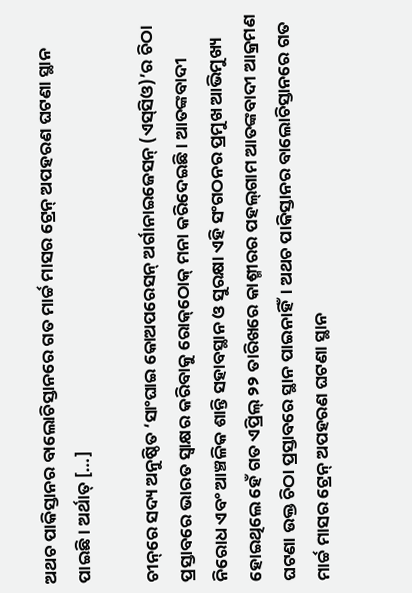ଅଥଚ ପାକିସ୍ତାନର ବାଲୋଚିସ୍ତାନରେ ଗତ ମାର୍ଚ୍ଚ ମାସର ଟ୍ରେନ୍‌‌ ଅପହରଣ ଘଟଣା ସ୍ଥାନ ପାଇଛି। ଅର୍ଥାତ୍‌‌ […]

ଚୀନ୍‌‌ରେ ସଦ୍ୟ ଅନୁଷ୍ଠିତ ‘ସାଂଘାଇ କୋଅପରେସନ୍‌‌ ଅର୍ଗାନାଇଜେସନ୍‌‌ (ଏସ୍‌‌ସିଓ)’ର ଚିଠା ପ୍ରସ୍ତାବରେ ଭାରତ ସ୍ୱାକ୍ଷର କରିବାକୁ ରୋକ୍‌‌ଠୋକ୍‌‌ ମନା କରିଦେଇଛି। ଆତଙ୍କବାଦୀ ନିରୋଧ ଏବଂ ଆଞ୍ଚଳିକ ଶାନ୍ତି ସହାବସ୍ଥାନ ଓ ସୁରକ୍ଷା ଏହି ସଂଗଠନର ପ୍ରମୁଖ ଆଭିମୁଖ୍ୟ ହୋଇଥିଲେ ହେଁ ଗତ ଏପ୍ରିଲ୍‌‌ ୨୨ ତାରିଖରେ କାଶ୍ମୀରର ପହଲ୍‌‌ଗାମ ଆତଙ୍କବାଦୀ ଆକ୍ରମଣ ଘଟଣା ଉକ୍ତ ଚିଠା ପ୍ରସ୍ତାବରେ ସ୍ଥାନ ପାଇନାହିଁ। ଅଥଚ ପାକିସ୍ତାନର ବାଲୋଚିସ୍ତାନରେ ଗତ ମାର୍ଚ୍ଚ ମାସର ଟ୍ରେନ୍‌‌ ଅପହରଣ ଘଟଣା ସ୍ଥାନ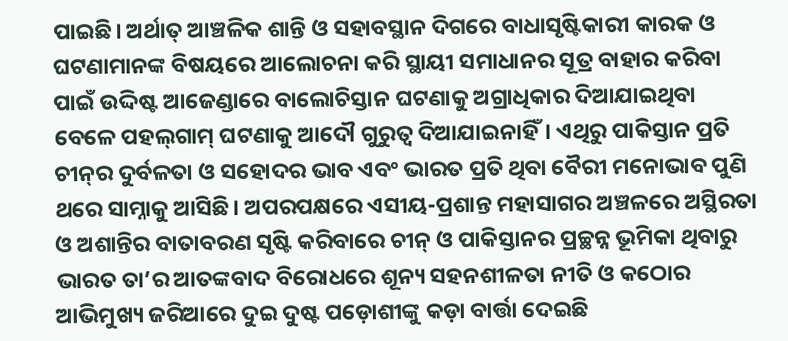ପାଇଛି। ଅର୍ଥାତ୍‌‌ ଆଞ୍ଚଳିକ ଶାନ୍ତି ଓ ସହାବସ୍ଥାନ ଦିଗରେ ବାଧାସୃଷ୍ଟିକାରୀ କାରକ ଓ ଘଟଣାମାନଙ୍କ ବିଷୟରେ ଆଲୋଚନା କରି ସ୍ଥାୟୀ ସମାଧାନର ସୂତ୍ର ବାହାର କରିବା ପାଇଁ ଉଦ୍ଦିଷ୍ଟ ଆଜେଣ୍ଡାରେ ବାଲୋଚିସ୍ତାନ ଘଟଣାକୁ ଅଗ୍ରାଧିକାର ଦିଆଯାଇଥିବା ବେଳେ ପହଲ୍‌‌ଗାମ୍‌‌ ଘଟଣାକୁ ଆଦୌ ଗୁରୁତ୍ୱ ଦିଆଯାଇନାହିଁ। ଏଥିରୁ ପାକିସ୍ତାନ ପ୍ରତି ଚୀନ୍‌‌ର ଦୁର୍ବଳତା ଓ ସହୋଦର ଭାବ ଏବଂ ଭାରତ ପ୍ରତି ଥିବା ବୈରୀ ମନୋଭାବ ପୁଣି ଥରେ ସାମ୍ନାକୁ ଆସିଛି। ଅପରପକ୍ଷରେ ଏସୀୟ-ପ୍ରଶାନ୍ତ ମହାସାଗର ଅଞ୍ଚଳରେ ଅସ୍ଥିରତା ଓ ଅଶାନ୍ତିର ବାତାବରଣ ସୃଷ୍ଟି କରିବାରେ ଚୀନ୍‌‌ ଓ ପାକିସ୍ତାନର ପ୍ରଚ୍ଛନ୍ନ ଭୂମିକା ଥିବାରୁ ଭାରତ ତା’ର ଆତଙ୍କବାଦ ବିରୋଧରେ ଶୂନ୍ୟ ସହନଶୀଳତା ନୀତି ଓ କଠୋର ଆଭିମୁଖ୍ୟ ଜରିଆରେ ଦୁଇ ଦୁଷ୍ଟ ପଡ଼ୋଶୀଙ୍କୁ କଡ଼ା ବାର୍ତ୍ତା ଦେଇଛି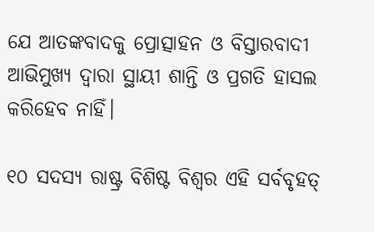ଯେ ଆତଙ୍କବାଦକୁ ପ୍ରୋତ୍ସାହନ ଓ ବିସ୍ତାରବାଦୀ ଆଭିମୁଖ୍ୟ ଦ୍ୱାରା ସ୍ଥାୟୀ ଶାନ୍ତି ଓ ପ୍ରଗତି ହାସଲ କରିହେବ ନାହିଁ।

୧୦ ସଦସ୍ୟ ରାଷ୍ଟ୍ର ବିଶିଷ୍ଟ ବିଶ୍ୱର ଏହି ସର୍ବବୃହତ୍‌‌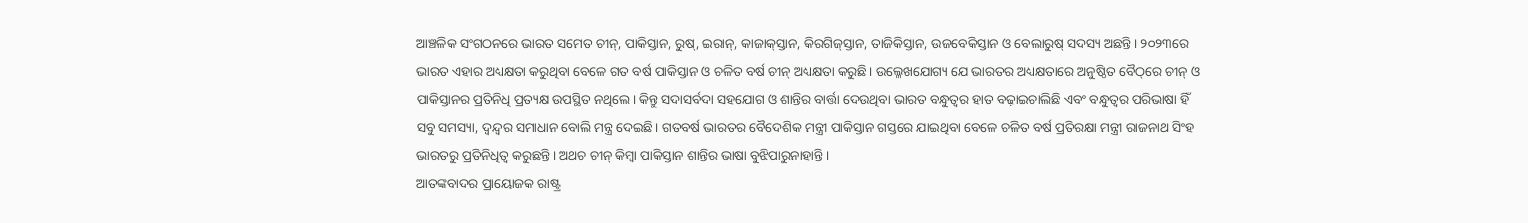ଆଞ୍ଚଳିକ ସଂଗଠନରେ ଭାରତ ସମେତ ଚୀନ୍‌‌, ପାକିସ୍ତାନ, ରୁଷ୍‌‌, ଇରାନ୍‌‌, କାଜାକ୍‌‌ସ୍ତାନ, କିରଗିଜ୍‌‌ସ୍ତାନ, ତାଜିକିସ୍ତାନ, ଉଜବେକିସ୍ତାନ ଓ ବେଲାରୁଷ୍‌‌ ସଦସ୍ୟ ଅଛନ୍ତି। ୨୦୨୩ରେ ଭାରତ ଏହାର ଅଧ୍ୟକ୍ଷତା କରୁଥିବା ବେଳେ ଗତ ବର୍ଷ ପାକିସ୍ତାନ ଓ ଚଳିତ ବର୍ଷ ଚୀନ୍‌‌ ଅଧ୍ୟକ୍ଷତା କରୁଛି। ଉଲ୍ଳେଖଯୋଗ୍ୟ ଯେ ଭାରତର ଅଧ୍ୟକ୍ଷତାରେ ଅନୁଷ୍ଠିତ ବୈଠ୍‌‌ରେ ଚୀନ୍‌‌ ଓ ପାକିସ୍ତାନର ପ୍ରତିନିଧି ପ୍ରତ୍ୟକ୍ଷ ଉପସ୍ଥିତ ନଥିଲେ। କିନ୍ତୁ ସଦାସର୍ବଦା ସହଯୋଗ ଓ ଶାନ୍ତିର ବାର୍ତ୍ତା ଦେଉଥିବା ଭାରତ ବନ୍ଧୁତ୍ୱର ହାତ ବଢ଼ାଇଚାଲିଛି ଏବଂ ବନ୍ଧୁତ୍ୱର ପରିଭାଷା ହିଁ ସବୁ ସମସ୍ୟା, ଦ୍ୱନ୍ଦ୍ୱର ସମାଧାନ ବୋଲି ମନ୍ତ୍ର ଦେଇଛି। ଗତବର୍ଷ ଭାରତର ବୈଦେଶିକ ମନ୍ତ୍ରୀ ପାକିସ୍ତାନ ଗସ୍ତରେ ଯାଇଥିବା ବେଳେ ଚଳିତ ବର୍ଷ ପ୍ରତିରକ୍ଷା ମନ୍ତ୍ରୀ ରାଜନାଥ ସିଂହ ଭାରତରୁ ପ୍ରତିନିଧିତ୍ୱ କରୁଛନ୍ତି। ଅଥଚ ଚୀନ୍‌‌ କିମ୍ବା ପାକିସ୍ତାନ ଶାନ୍ତିର ଭାଷା ବୁଝିପାରୁନାହାନ୍ତି।
ଆତଙ୍କବାଦର ପ୍ରାୟୋଜକ ରାଷ୍ଟ୍ର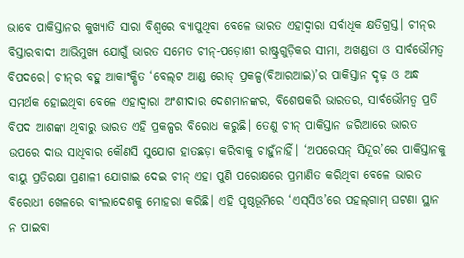ଭାବେ ପାକିସ୍ତାନର କୁଖ୍ୟାତି ସାରା ବିଶ୍ୱରେ ବ୍ୟାପୁଥିବା ବେଳେ ଭାରତ ଏହାଦ୍ୱାରା ସର୍ବାଧିକ କ୍ଷତିଗ୍ରସ୍ତ। ଚୀନ୍‌‌ର ବିସ୍ତାରବାଦୀ ଆଭିମୁଖ୍ୟ ଯୋଗୁଁ ଭାରତ ସମେତ ଚୀନ୍‌‌-ପଡ଼ୋଶୀ ରାଷ୍ଟ୍ରଗୁଡ଼ିକର ସୀମା, ଅଖଣ୍ଡତା ଓ ସାର୍ବଭୌମତ୍ୱ ବିପଦରେ। ଚୀନ୍‌‌ର ବହୁ ଆକାଂକ୍ଷିତ ‘ବେଲ୍‌‌ଟ ଆଣ୍ଡ ରୋଡ୍‌‌ ପ୍ରକଳ୍ପ(ବିଆରଆଇ)’ର ପାକିସ୍ତାନ ଦୃଢ଼ ଓ ଅନ୍ଧ ସମର୍ଥକ ହୋଇଥିବା ବେଳେ ଏହାଦ୍ୱାରା ଅଂଶୀଦାର ଦେଶମାନଙ୍କର, ବିଶେଷକରି ଭାରତର, ସାର୍ବଭୌମତ୍ୱ ପ୍ରତି ବିପଦ ଆଶଙ୍କା ଥିବାରୁ ଭାରତ ଏହି ପ୍ରକଳ୍ପର ବିରୋଧ କରୁଛି। ତେଣୁ ଚୀନ୍‌‌ ପାକିସ୍ତାନ ଜରିଆରେ ଭାରତ ଉପରେ ଦାଉ ସାଧିବାର କୌଣସି ସୁଯୋଗ ହାତଛଡ଼ା କରିବାକୁ ଚାହୁଁନାହିଁ। ‘ଅପରେସନ୍‌‌ ସିନ୍ଦୂର’ରେ ପାକିସ୍ତାନକୁ ବାୟୁ ପ୍ରତିରକ୍ଷା ପ୍ରଣାଳୀ ଯୋଗାଇ ଦେଇ ଚୀନ୍‌‌ ଏହା ପୁଣି ପରୋକ୍ଷରେ ପ୍ରମାଣିତ କରିଥିବା ବେଳେ ଭାରତ ବିରୋଧୀ ଖେଳରେ ବାଂଲାଦେଶକୁ ମୋହରା କରିଛି। ଏହି ପୃଷ୍ଠଭୂମିରେ ‘ଏସ୍‌‌ସିଓ’ରେ ପହଲ୍‌‌ଗାମ୍‌‌ ଘଟଣା ସ୍ଥାନ ନ ପାଇବା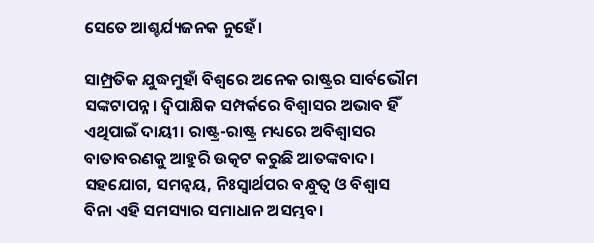ସେତେ ଆଶ୍ଚର୍ଯ୍ୟଜନକ ନୁହେଁ।

ସାମ୍ପ୍ରତିକ ଯୁଦ୍ଧମୁହାଁ ବିଶ୍ୱରେ ଅନେକ ରାଷ୍ଟ୍ରର ସାର୍ବଭୌମ ସଙ୍କଟାପନ୍ନ। ଦ୍ୱିପାକ୍ଷିକ ସମ୍ପର୍କରେ ବିଶ୍ୱାସର ଅଭାବ ହିଁ ଏଥିପାଇଁ ଦାୟୀ। ରାଷ୍ଟ୍ର-ରାଷ୍ଟ୍ର ମଧ୍ୟରେ ଅବିଶ୍ୱାସର ବାତାବରଣକୁ ଆହୁରି ଉତ୍କଟ କରୁଛି ଆତଙ୍କବାଦ। ସହଯୋଗ, ସମନ୍ୱୟ, ନିଃସ୍ୱାର୍ଥପର ବନ୍ଧୁତ୍ୱ ଓ ବିଶ୍ୱାସ ବିନା ଏହି ସମସ୍ୟାର ସମାଧାନ ଅସମ୍ଭବ।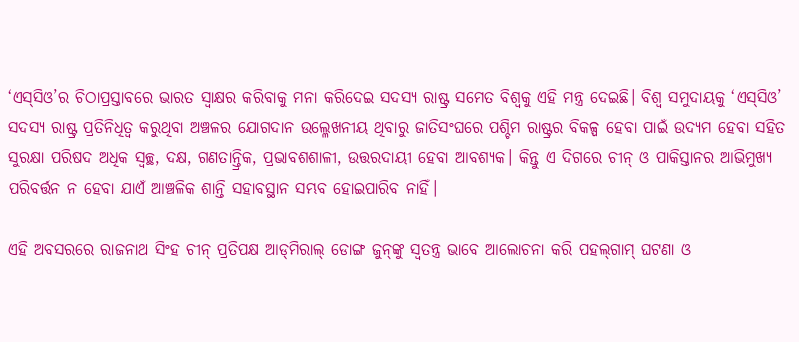‘ଏସ୍‌‌ସିଓ’ର ଚିଠାପ୍ରସ୍ତାବରେ ଭାରତ ସ୍ୱାକ୍ଷର କରିବାକୁ ମନା କରିଦେଇ ସଦସ୍ୟ ରାଷ୍ଟ୍ର ସମେତ ବିଶ୍ୱକୁ ଏହି ମନ୍ତ୍ର ଦେଇଛି। ବିଶ୍ୱ ସମୁଦାୟକୁ ‘ଏସ୍‌‌ସିଓ’ ସଦସ୍ୟ ରାଷ୍ଟ୍ର ପ୍ରତିନିଧିତ୍ୱ କରୁଥିବା ଅଞ୍ଚଳର ଯୋଗଦାନ ଉଲ୍ଳେଖନୀୟ ଥିବାରୁ ଜାତିସଂଘରେ ପଶ୍ଚିମ ରାଷ୍ଟ୍ରର ବିକଳ୍ପ ହେବା ପାଇଁ ଉଦ୍ୟମ ହେବା ସହିତ ସୁରକ୍ଷା ପରିଷଦ ଅଧିକ ସ୍ୱଚ୍ଛ, ଦକ୍ଷ, ଗଣତାନ୍ତ୍ରିକ, ପ୍ରଭାବଶଶାଳୀ, ଉତ୍ତରଦାୟୀ ହେବା ଆବଶ୍ୟକ। କିନ୍ତୁ ଏ ଦିଗରେ ଚୀନ୍‌‌ ଓ ପାକିସ୍ତାନର ଆଭିମୁଖ୍ୟ ପରିବର୍ତ୍ତନ ନ ହେବା ଯାଏଁ ଆଞ୍ଚଳିକ ଶାନ୍ତି ସହାବସ୍ଥାନ ସମ୍ଭବ ହୋଇପାରିବ ନାହିଁ।

ଏହି ଅବସରରେ ରାଜନାଥ ସିଂହ ଚୀନ୍‌‌ ପ୍ରତିପକ୍ଷ ଆଡ୍‌‌ମିରାଲ୍‌‌ ଡୋଙ୍ଗ ଜୁନ୍‌‌ଙ୍କୁ ସ୍ୱତନ୍ତ୍ର ଭାବେ ଆଲୋଚନା କରି ପହଲ୍‌‌ଗାମ୍‌‌ ଘଟଣା ଓ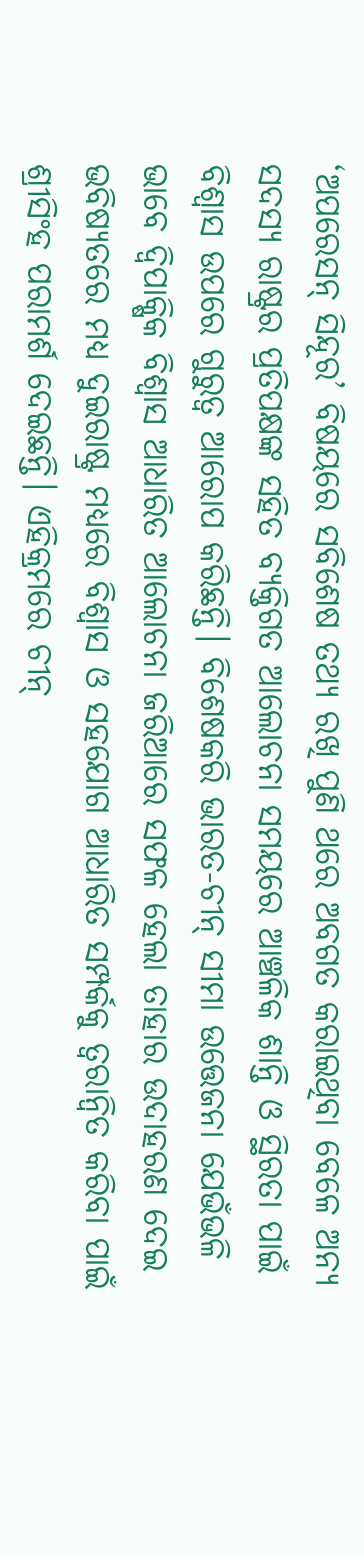‘ଅପରେସନ୍‌‌ ସିନ୍ଦୂର’ ବିଷୟରେ ସବିଶେଷ ତଥ୍ୟ ରଖି ପୁଣି ଥରେ ଅବଗତ କରାଇଥିବା ବେଳେ ଅନ୍ୟ ସଦସ୍ୟ ରାଷ୍ଟ୍ରର ପ୍ରତିପକ୍ଷଙ୍କ ସହିତ ବ୍ୟକ୍ତିଗତ ଆଲୋଚନା ସମୟରେ ଆଞ୍ଚଳିକ ଶାନ୍ତି ଓ ସ୍ଥିରତା ପାଇଁ ବିଶ୍ୱାସ ଉପରେ ଗୁରୁତ୍ୱ ଆରୋପ କରିଛନ୍ତି। ବିଶେଷକରି ଭାରତ-ଚୀନ୍‌‌ ସୀମା ଉତ୍ତେଜନା ଯେଭଁଭଳି ଭାବେ ଦ୍ୱିପାକ୍ଷିକ ବିଶ୍ୱାସ ଆଧାରିତ ଆଲୋଚନା ଜରିଆରେ ସଫଳ ହେଲା ତାହାର ଉଦାହରଣ ଦେଇ ଭବିଷ୍ୟତରେ ମଧ୍ୟ ଦୁଇରାଷ୍ଟ୍ର ମଧ୍ୟରେ ବିଶ୍ୱାସ ଓ ସହଯୋଗ ଆଧାରିତ ସମ୍ପର୍କକୁ ତ୍ୱରାନ୍ୱିତ କରିବା ପାଇଁ ଶ୍ରୀସିଂହ ପରାମର୍ଶ ଦେଇଛନ୍ତି। ଏହିକ୍ରମରେ ଚୀନ୍‌‌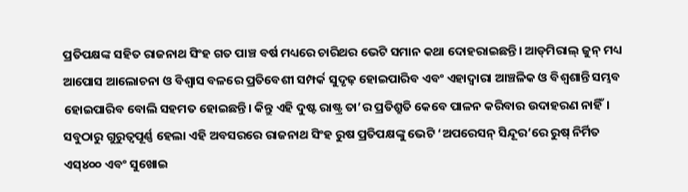ପ୍ରତିପକ୍ଷଙ୍କ ସହିତ ରାଜନାଥ ସିଂହ ଗତ ପାଞ୍ଚ ବର୍ଷ ମଧ୍ୟରେ ଚାରିଥର ଭେଟି ସମାନ କଥା ଦୋହରାଇଛନ୍ତି। ଆଡ୍‌‌ମିରାଲ୍‌‌ ଜୁନ୍‌‌ ମଧ୍ୟ ଆପୋସ ଆଲୋଚନା ଓ ବିଶ୍ୱାସ ବଳରେ ପ୍ରତିବେଶୀ ସମ୍ପର୍କ ସୁଦୃଢ଼ ହୋଇପାରିବ ଏବଂ ଏହାଦ୍ୱାରା ଆଞ୍ଚଳିକ ଓ ବିଶ୍ୱଶାନ୍ତି ସମ୍ଭବ ହୋଇପାରିବ ବୋଲି ସହମତ ହୋଇଛନ୍ତି। କିନ୍ତୁ ଏହି ଦୁଷ୍ଟ ରାଷ୍ଟ୍ର ତା’ର ପ୍ରତିଶ୍ରୁତି କେବେ ପାଳନ କରିବାର ଉଦାହରଣ ନାହିଁ। ସବୁଠାରୁ ଗୁରୁତ୍ୱପୂର୍ଣ୍ଣ ହେଲା ଏହି ଅବସରରେ ରାଜନାଥ ସିଂହ ରୁଷ ପ୍ରତିପକ୍ଷଙ୍କୁ ଭେଟି ‘ଅପରେସନ୍‌‌ ସିନ୍ଦୂର’ରେ ରୁଷ୍‌‌ ନିର୍ମିତ ଏସ୍‌‌୪୦୦ ଏବଂ ସୁଖୋଇ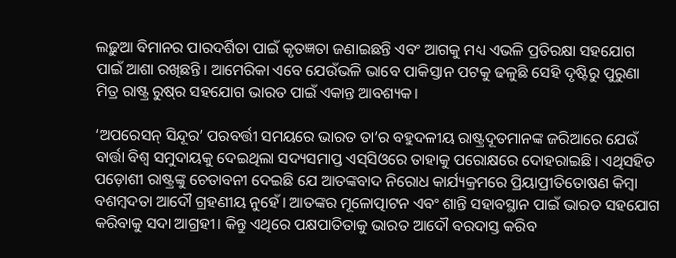ଲଢ଼ୁଆ ବିମାନର ପାରଦର୍ଶିତା ପାଇଁ କୃତଜ୍ଞତା ଜଣାଇଛନ୍ତି ଏବଂ ଆଗକୁ ମଧ୍ୟ ଏଭଳି ପ୍ରତିରକ୍ଷା ସହଯୋଗ ପାଇଁ ଆଶା ରଖିଛନ୍ତି। ଆମେରିକା ଏବେ ଯେଉଁଭଳି ଭାବେ ପାକିସ୍ତାନ ପଟକୁ ଢଳୁଛି ସେହି ଦୃଷ୍ଟିରୁ ପୁରୁଣା ମିତ୍ର ରାଷ୍ଟ୍ର ରୁଷ୍‌‌ର ସହଯୋଗ ଭାରତ ପାଇଁ ଏକାନ୍ତ ଆବଶ୍ୟକ।

‘ଅପରେସନ୍‌‌ ସିନ୍ଦୂର’ ପରବର୍ତ୍ତୀ ସମୟରେ ଭାରତ ତା’ର ବହୁଦଳୀୟ ରାଷ୍ଟ୍ରଦୂତମାନଙ୍କ ଜରିଆରେ ଯେଉଁ ବାର୍ତ୍ତା ବିଶ୍ୱ ସମୁଦାୟକୁ ଦେଇଥିଲା ସଦ୍ୟସମାପ୍ତ ଏସ୍‌‌ସିଓରେ ତାହାକୁ ପରୋକ୍ଷରେ ଦୋହରାଇଛି। ଏଥିସହିତ ପଡ଼ୋଶୀ ରାଷ୍ଟ୍ରଙ୍କୁ ଚେତାବନୀ ଦେଇଛି ଯେ ଆତଙ୍କବାଦ ନିରୋଧ କାର୍ଯ୍ୟକ୍ରମରେ ପ୍ରିୟାପ୍ରୀତିତୋଷଣ କିମ୍ବା ବଶମ୍ବଦତା ଆଦୌ ଗ୍ରହଣୀୟ ନୁହେଁ। ଆତଙ୍କର ମୂଳୋତ୍ପାଟନ ଏବଂ ଶାନ୍ତି ସହାବସ୍ଥାନ ପାଇଁ ଭାରତ ସହଯୋଗ କରିବାକୁ ସଦା ଆଗ୍ରହୀ। କିନ୍ତୁ ଏଥିରେ ପକ୍ଷପାତିତାକୁ ଭାରତ ଆଦୌ ବରଦାସ୍ତ କରିବ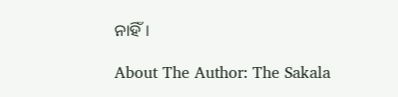ନାହିଁ।

About The Author: The Sakala